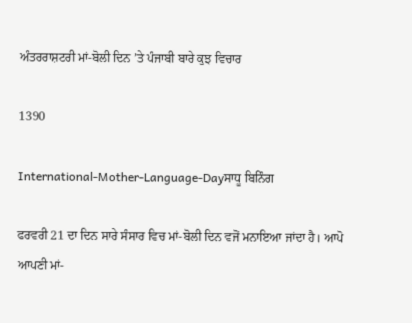ਅੰਤਰਰਾਸ਼ਟਰੀ ਮਾਂ-ਬੋਲੀ ਦਿਨ ’ਤੇ ਪੰਜਾਬੀ ਬਾਰੇ ਕੁਝ ਵਿਚਾਰ

1390

International-Mother-Language-Dayਸਾਧੂ ਬਿਨਿੰਗ

ਫਰਵਰੀ 21 ਦਾ ਦਿਨ ਸਾਰੇ ਸੰਸਾਰ ਵਿਚ ਮਾਂ-ਬੋਲੀ ਦਿਨ ਵਜੋਂ ਮਨਾਇਆ ਜਾਂਦਾ ਹੈ। ਆਪੋ ਆਪਣੀ ਮਾਂ-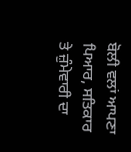ਬੋਲੀ ਵਲਾਂ ਆਪਣਾ ਪਿਆਰ, ਸਤਿਕਾਰ ਤੇ ਜ਼ੁੰਮੇਵਾਰੀ ਦਾ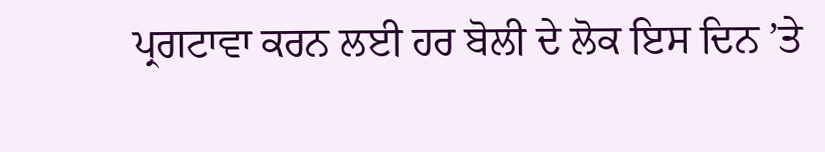ਪ੍ਰਗਟਾਵਾ ਕਰਨ ਲਈ ਹਰ ਬੋਲੀ ਦੇ ਲੋਕ ਇਸ ਦਿਨ ’ਤੇ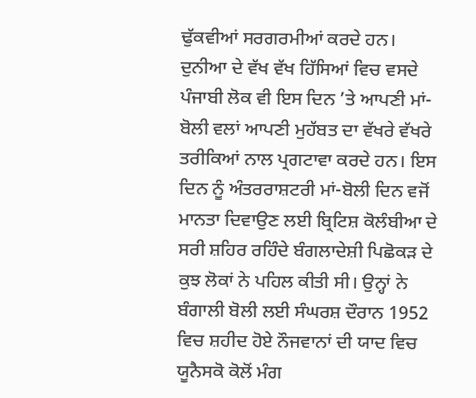ਢੁੱਕਵੀਆਂ ਸਰਗਰਮੀਆਂ ਕਰਦੇ ਹਨ। ਦੁਨੀਆ ਦੇ ਵੱਖ ਵੱਖ ਹਿੱਸਿਆਂ ਵਿਚ ਵਸਦੇ ਪੰਜਾਬੀ ਲੋਕ ਵੀ ਇਸ ਦਿਨ ’ਤੇ ਆਪਣੀ ਮਾਂ-ਬੋਲੀ ਵਲਾਂ ਆਪਣੀ ਮੁਹੱਬਤ ਦਾ ਵੱਖਰੇ ਵੱਖਰੇ ਤਰੀਕਿਆਂ ਨਾਲ ਪ੍ਰਗਟਾਵਾ ਕਰਦੇ ਹਨ। ਇਸ ਦਿਨ ਨੂੰ ਅੰਤਰਰਾਸ਼ਟਰੀ ਮਾਂ-ਬੋਲੀ ਦਿਨ ਵਜੋਂ ਮਾਨਤਾ ਦਿਵਾਉਣ ਲਈ ਬ੍ਰਿਟਿਸ਼ ਕੋਲੰਬੀਆ ਦੇ ਸਰੀ ਸ਼ਹਿਰ ਰਹਿੰਦੇ ਬੰਗਲਾਦੇਸ਼ੀ ਪਿਛੋਕੜ ਦੇ ਕੁਝ ਲੋਕਾਂ ਨੇ ਪਹਿਲ ਕੀਤੀ ਸੀ। ਉਨ੍ਹਾਂ ਨੇ ਬੰਗਾਲੀ ਬੋਲੀ ਲਈ ਸੰਘਰਸ਼ ਦੌਰਾਨ 1952 ਵਿਚ ਸ਼ਹੀਦ ਹੋਏ ਨੌਜਵਾਨਾਂ ਦੀ ਯਾਦ ਵਿਚ ਯੂਨੈਸਕੋ ਕੋਲੋਂ ਮੰਗ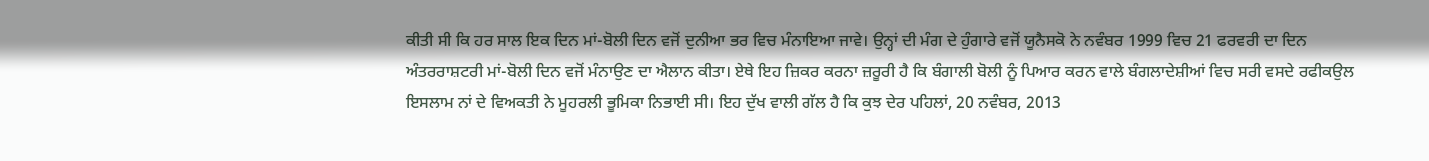ਕੀਤੀ ਸੀ ਕਿ ਹਰ ਸਾਲ ਇਕ ਦਿਨ ਮਾਂ-ਬੋਲੀ ਦਿਨ ਵਜੋਂ ਦੁਨੀਆ ਭਰ ਵਿਚ ਮੰਨਾਇਆ ਜਾਵੇ। ਉਨ੍ਹਾਂ ਦੀ ਮੰਗ ਦੇ ਹੁੰਗਾਰੇ ਵਜੋਂ ਯੂਨੈਸਕੋ ਨੇ ਨਵੰਬਰ 1999 ਵਿਚ 21 ਫਰਵਰੀ ਦਾ ਦਿਨ ਅੰਤਰਰਾਸ਼ਟਰੀ ਮਾਂ-ਬੋਲੀ ਦਿਨ ਵਜੋਂ ਮੰਨਾਉਣ ਦਾ ਐਲਾਨ ਕੀਤਾ। ਏਥੇ ਇਹ ਜ਼ਿਕਰ ਕਰਨਾ ਜ਼ਰੂਰੀ ਹੈ ਕਿ ਬੰਗਾਲੀ ਬੋਲੀ ਨੂੰ ਪਿਆਰ ਕਰਨ ਵਾਲੇ ਬੰਗਲਾਦੇਸ਼ੀਆਂ ਵਿਚ ਸਰੀ ਵਸਦੇ ਰਫੀਕਉਲ ਇਸਲਾਮ ਨਾਂ ਦੇ ਵਿਅਕਤੀ ਨੇ ਮੂਹਰਲੀ ਭੂਮਿਕਾ ਨਿਭਾਈ ਸੀ। ਇਹ ਦੁੱਖ ਵਾਲੀ ਗੱਲ ਹੈ ਕਿ ਕੁਝ ਦੇਰ ਪਹਿਲਾਂ, 20 ਨਵੰਬਰ, 2013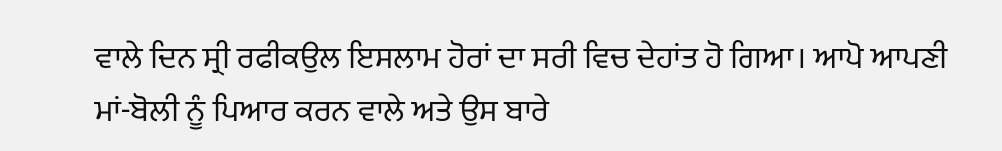ਵਾਲੇ ਦਿਨ ਸ੍ਰੀ ਰਫੀਕਉਲ ਇਸਲਾਮ ਹੋਰਾਂ ਦਾ ਸਰੀ ਵਿਚ ਦੇਹਾਂਤ ਹੋ ਗਿਆ। ਆਪੋ ਆਪਣੀ ਮਾਂ-ਬੋਲੀ ਨੂੰ ਪਿਆਰ ਕਰਨ ਵਾਲੇ ਅਤੇ ਉਸ ਬਾਰੇ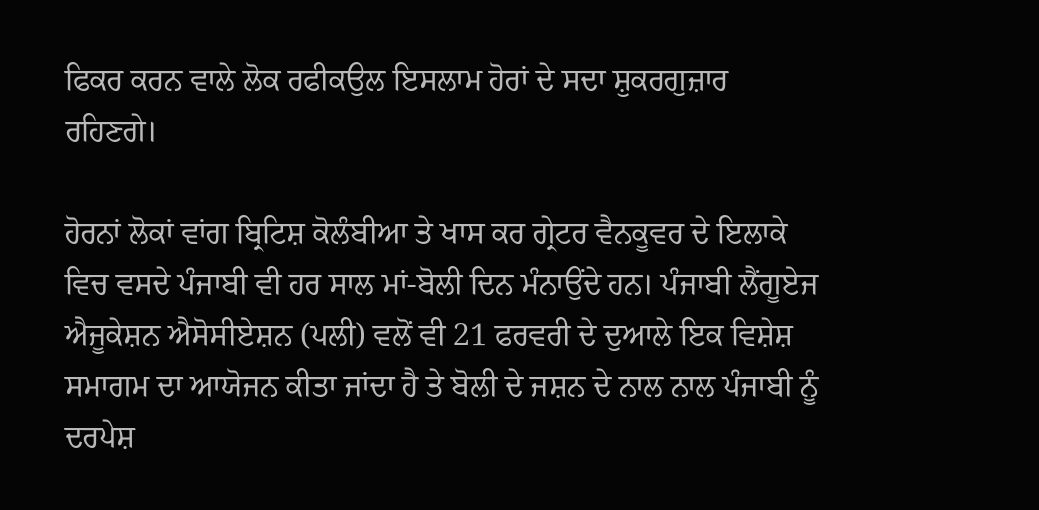ਫਿਕਰ ਕਰਨ ਵਾਲੇ ਲੋਕ ਰਫੀਕਉਲ ਇਸਲਾਮ ਹੋਰਾਂ ਦੇ ਸਦਾ ਸ਼ੁਕਰਗੁਜ਼ਾਰ ਰਹਿਣਗੇ।

ਹੋਰਨਾਂ ਲੋਕਾਂ ਵਾਂਗ ਬ੍ਰਿਟਿਸ਼ ਕੋਲੰਬੀਆ ਤੇ ਖਾਸ ਕਰ ਗ੍ਰੇਟਰ ਵੈਨਕੂਵਰ ਦੇ ਇਲਾਕੇ ਵਿਚ ਵਸਦੇ ਪੰਜਾਬੀ ਵੀ ਹਰ ਸਾਲ ਮਾਂ-ਬੋਲੀ ਦਿਨ ਮੰਨਾਉਂਦੇ ਹਨ। ਪੰਜਾਬੀ ਲੈਂਗੂਏਜ ਐਜੂਕੇਸ਼ਨ ਐਸੋਸੀਏਸ਼ਨ (ਪਲੀ) ਵਲੋਂ ਵੀ 21 ਫਰਵਰੀ ਦੇ ਦੁਆਲੇ ਇਕ ਵਿਸ਼ੇਸ਼ ਸਮਾਗਮ ਦਾ ਆਯੋਜਨ ਕੀਤਾ ਜਾਂਦਾ ਹੈ ਤੇ ਬੋਲੀ ਦੇ ਜਸ਼ਨ ਦੇ ਨਾਲ ਨਾਲ ਪੰਜਾਬੀ ਨੂੰ ਦਰਪੇਸ਼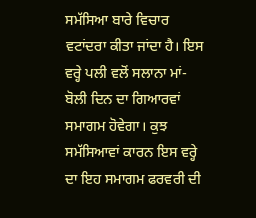ਸਮੱਸਿਆ ਬਾਰੇ ਵਿਚਾਰ ਵਟਾਂਦਰਾ ਕੀਤਾ ਜਾਂਦਾ ਹੈ। ਇਸ ਵਰ੍ਹੇ ਪਲੀ ਵਲੋਂ ਸਲਾਨਾ ਮਾਂ-ਬੋਲੀ ਦਿਨ ਦਾ ਗਿਆਰਵਾਂ ਸਮਾਗਮ ਹੋਵੇਗਾ। ਕੁਝ ਸਮੱਸਿਆਵਾਂ ਕਾਰਨ ਇਸ ਵਰ੍ਹੇ ਦਾ ਇਹ ਸਮਾਗਮ ਫਰਵਰੀ ਦੀ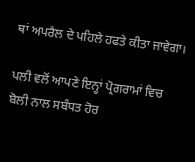ਥਾਂ ਅਪਰੈਲ ਦੇ ਪਹਿਲੇ ਹਫਤੇ ਕੀਤਾ ਜਾਵੇਗਾ।

ਪਲੀ ਵਲੋਂ ਆਪਣੇ ਇਨ੍ਹਾਂ ਪ੍ਰੋਗਰਾਮਾਂ ਵਿਚ ਬੋਲੀ ਨਾਲ ਸਬੰਧਤ ਹੋਰ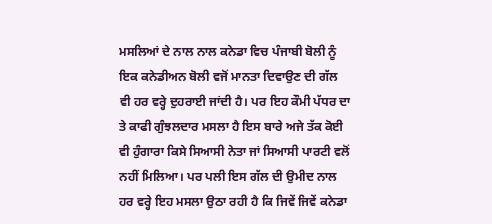ਮਸਲਿਆਂ ਦੇ ਨਾਲ ਨਾਲ ਕਨੇਡਾ ਵਿਚ ਪੰਜਾਬੀ ਬੋਲੀ ਨੂੰ ਇਕ ਕਨੇਡੀਅਨ ਬੋਲੀ ਵਜੋਂ ਮਾਨਤਾ ਦਿਵਾਉਣ ਦੀ ਗੱਲ ਵੀ ਹਰ ਵਰ੍ਹੇ ਦੁਹਰਾਈ ਜਾਂਦੀ ਹੈ। ਪਰ ਇਹ ਕੌਮੀ ਪੱਧਰ ਦਾ ਤੇ ਕਾਫੀ ਗੁੰਝਲਦਾਰ ਮਸਲਾ ਹੈ ਇਸ ਬਾਰੇ ਅਜੇ ਤੱਕ ਕੋਈ ਵੀ ਹੁੰਗਾਰਾ ਕਿਸੇ ਸਿਆਸੀ ਨੇਤਾ ਜਾਂ ਸਿਆਸੀ ਪਾਰਟੀ ਵਲੋਂ ਨਹੀਂ ਮਿਲਿਆ। ਪਰ ਪਲੀ ਇਸ ਗੱਲ ਦੀ ਉਮੀਦ ਨਾਲ ਹਰ ਵਰ੍ਹੇ ਇਹ ਮਸਲਾ ਉਠਾ ਰਹੀ ਹੈ ਕਿ ਜਿਵੇਂ ਜਿਵੇਂ ਕਨੇਡਾ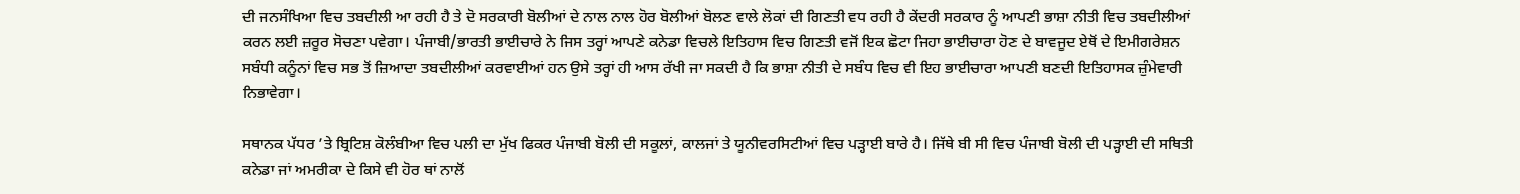ਦੀ ਜਨਸੰਖਿਆ ਵਿਚ ਤਬਦੀਲੀ ਆ ਰਹੀ ਹੈ ਤੇ ਦੋ ਸਰਕਾਰੀ ਬੋਲੀਆਂ ਦੇ ਨਾਲ ਨਾਲ ਹੋਰ ਬੋਲੀਆਂ ਬੋਲਣ ਵਾਲੇ ਲੋਕਾਂ ਦੀ ਗਿਣਤੀ ਵਧ ਰਹੀ ਹੈ ਕੇਂਦਰੀ ਸਰਕਾਰ ਨੂੰ ਆਪਣੀ ਭਾਸ਼ਾ ਨੀਤੀ ਵਿਚ ਤਬਦੀਲੀਆਂ ਕਰਨ ਲਈ ਜ਼ਰੂਰ ਸੋਚਣਾ ਪਵੇਗਾ। ਪੰਜਾਬੀ/ਭਾਰਤੀ ਭਾਈਚਾਰੇ ਨੇ ਜਿਸ ਤਰ੍ਹਾਂ ਆਪਣੇ ਕਨੇਡਾ ਵਿਚਲੇ ਇਤਿਹਾਸ ਵਿਚ ਗਿਣਤੀ ਵਜੋਂ ਇਕ ਛੋਟਾ ਜਿਹਾ ਭਾਈਚਾਰਾ ਹੋਣ ਦੇ ਬਾਵਜੂਦ ਏਥੋਂ ਦੇ ਇਮੀਗਰੇਸ਼ਨ ਸਬੰਧੀ ਕਨੂੰਨਾਂ ਵਿਚ ਸਭ ਤੋਂ ਜ਼ਿਆਦਾ ਤਬਦੀਲੀਆਂ ਕਰਵਾਈਆਂ ਹਨ ਉਸੇ ਤਰ੍ਹਾਂ ਹੀ ਆਸ ਰੱਖੀ ਜਾ ਸਕਦੀ ਹੈ ਕਿ ਭਾਸ਼ਾ ਨੀਤੀ ਦੇ ਸਬੰਧ ਵਿਚ ਵੀ ਇਹ ਭਾਈਚਾਰਾ ਆਪਣੀ ਬਣਦੀ ਇਤਿਹਾਸਕ ਜ਼ੁੰਮੇਵਾਰੀ ਨਿਭਾਵੇਗਾ।

ਸਥਾਨਕ ਪੱਧਰ ’ਤੇ ਬ੍ਰਿਟਿਸ਼ ਕੋਲੰਬੀਆ ਵਿਚ ਪਲੀ ਦਾ ਮੁੱਖ ਫਿਕਰ ਪੰਜਾਬੀ ਬੋਲੀ ਦੀ ਸਕੂਲਾਂ, ਕਾਲਜਾਂ ਤੇ ਯੂਨੀਵਰਸਿਟੀਆਂ ਵਿਚ ਪੜ੍ਹਾਈ ਬਾਰੇ ਹੈ। ਜਿੱਥੇ ਬੀ ਸੀ ਵਿਚ ਪੰਜਾਬੀ ਬੋਲੀ ਦੀ ਪੜ੍ਹਾਈ ਦੀ ਸਥਿਤੀ ਕਨੇਡਾ ਜਾਂ ਅਮਰੀਕਾ ਦੇ ਕਿਸੇ ਵੀ ਹੋਰ ਥਾਂ ਨਾਲੋਂ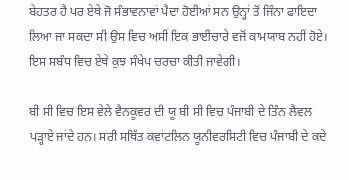ਬੇਹਤਰ ਹੈ ਪਰ ਏਥੇ ਜੋ ਸੰਭਾਵਨਾਵਾਂ ਪੈਦਾ ਹੋਈਆਂ ਸਨ ਉਨ੍ਹਾਂ ਤੋਂ ਜਿੰਨਾ ਫਾਇਦਾ ਲਿਆ ਜਾ ਸਕਦਾ ਸੀ ਉਸ ਵਿਚ ਅਸੀਂ ਇਕ ਭਾਈਚਾਰੇ ਵਜੋਂ ਕਾਮਯਾਬ ਨਹੀਂ ਹੋਏ। ਇਸ ਸਬੰਧ ਵਿਚ ਏਥੇ ਕੁਝ ਸੰਖੇਪ ਚਰਚਾ ਕੀਤੀ ਜਾਵੇਗੀ।

ਬੀ ਸੀ ਵਿਚ ਇਸ ਵੇਲੇ ਵੈਨਕੂਵਰ ਦੀ ਯੂ ਬੀ ਸੀ ਵਿਚ ਪੰਜਾਬੀ ਦੇ ਤਿੰਨ ਲੈਵਲ ਪੜ੍ਹਾਏ ਜਾਂਦੇ ਹਨ। ਸਰੀ ਸਥਿੱਤ ਕਵਾਂਟਲਿਨ ਯੂਨੀਵਰਸਿਟੀ ਵਿਚ ਪੰਜਾਬੀ ਦੇ ਕਦੇ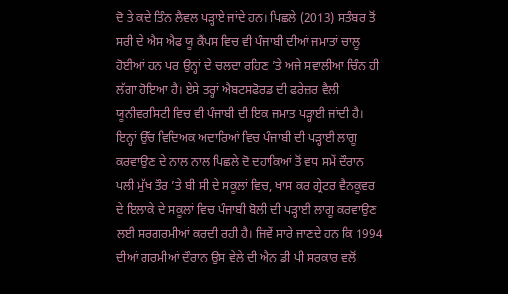ਦੋ ਤੇ ਕਦੇ ਤਿੰਨ ਲੈਵਲ ਪੜ੍ਹਾਏ ਜਾਂਦੇ ਹਨ। ਪਿਛਲੇ (2013) ਸਤੰਬਰ ਤੋਂ ਸਰੀ ਦੇ ਐਸ ਐਫ ਯੂ ਕੈਂਪਸ ਵਿਚ ਵੀ ਪੰਜਾਬੀ ਦੀਆਂ ਜਮਾਤਾਂ ਚਾਲੂ ਹੋਈਆਂ ਹਨ ਪਰ ਉਨ੍ਹਾਂ ਦੇ ਚਲਦਾ ਰਹਿਣ ’ਤੇ ਅਜੇ ਸਵਾਲੀਆ ਚਿੰਨ ਹੀ ਲੱਗਾ ਹੋਇਆ ਹੈ। ਏਸੇ ਤਰ੍ਹਾਂ ਐਬਟਸਫੋਰਡ ਦੀ ਫਰੇਜ਼ਰ ਵੈਲੀ ਯੂਨੀਵਰਸਿਟੀ ਵਿਚ ਵੀ ਪੰਜਾਬੀ ਦੀ ਇਕ ਜਮਾਤ ਪੜ੍ਹਾਈ ਜਾਂਦੀ ਹੈ। ਇਨ੍ਹਾਂ ਉੱਚ ਵਿਦਿਅਕ ਅਦਾਰਿਆਂ ਵਿਚ ਪੰਜਾਬੀ ਦੀ ਪੜ੍ਹਾਈ ਲਾਗੂ ਕਰਵਾਉਣ ਦੇ ਨਾਲ ਨਾਲ ਪਿਛਲੇ ਦੋ ਦਹਾਕਿਆਂ ਤੋਂ ਵਧ ਸਮੇਂ ਦੌਰਾਨ ਪਲੀ ਮੁੱਖ ਤੌਰ ’ਤੇ ਬੀ ਸੀ ਦੇ ਸਕੂਲਾਂ ਵਿਚ, ਖਾਸ ਕਰ ਗ੍ਰੇਟਰ ਵੈਨਕੂਵਰ ਦੇ ਇਲਾਕੇ ਦੇ ਸਕੂਲਾਂ ਵਿਚ ਪੰਜਾਬੀ ਬੋਲੀ ਦੀ ਪੜ੍ਹਾਈ ਲਾਗੂ ਕਰਵਾਉਣ ਲਈ ਸਰਗਰਮੀਆਂ ਕਰਦੀ ਰਹੀ ਹੈ। ਜਿਵੇਂ ਸਾਰੇ ਜਾਣਦੇ ਹਨ ਕਿ 1994 ਦੀਆਂ ਗਰਮੀਆਂ ਦੌਰਾਨ ਉਸ ਵੇਲੇ ਦੀ ਐਨ ਡੀ ਪੀ ਸਰਕਾਰ ਵਲੋਂ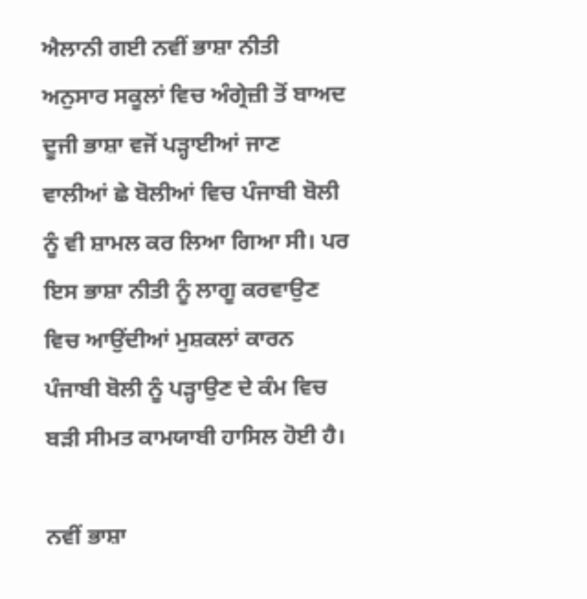ਐਲਾਨੀ ਗਈ ਨਵੀਂ ਭਾਸ਼ਾ ਨੀਤੀ ਅਨੁਸਾਰ ਸਕੂਲਾਂ ਵਿਚ ਅੰਗ੍ਰੇਜ਼ੀ ਤੋਂ ਬਾਅਦ ਦੂਜੀ ਭਾਸ਼ਾ ਵਜੋਂ ਪੜ੍ਹਾਈਆਂ ਜਾਣ ਵਾਲੀਆਂ ਛੇ ਬੋਲੀਆਂ ਵਿਚ ਪੰਜਾਬੀ ਬੋਲੀ ਨੂੰ ਵੀ ਸ਼ਾਮਲ ਕਰ ਲਿਆ ਗਿਆ ਸੀ। ਪਰ ਇਸ ਭਾਸ਼ਾ ਨੀਤੀ ਨੂੰ ਲਾਗੂ ਕਰਵਾਉਣ ਵਿਚ ਆਉਂਦੀਆਂ ਮੁਸ਼ਕਲਾਂ ਕਾਰਨ ਪੰਜਾਬੀ ਬੋਲੀ ਨੂੰ ਪੜ੍ਹਾਉਣ ਦੇ ਕੰਮ ਵਿਚ ਬੜੀ ਸੀਮਤ ਕਾਮਯਾਬੀ ਹਾਸਿਲ ਹੋਈ ਹੈ।

ਨਵੀਂ ਭਾਸ਼ਾ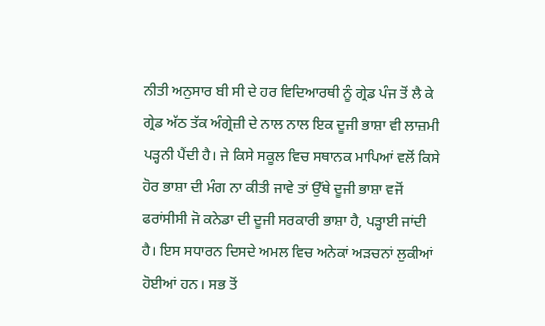ਨੀਤੀ ਅਨੁਸਾਰ ਬੀ ਸੀ ਦੇ ਹਰ ਵਿਦਿਆਰਥੀ ਨੂੰ ਗ੍ਰੇਡ ਪੰਜ ਤੋਂ ਲੈ ਕੇ ਗ੍ਰੇਡ ਅੱਠ ਤੱਕ ਅੰਗ੍ਰੇਜ਼ੀ ਦੇ ਨਾਲ ਨਾਲ ਇਕ ਦੂਜੀ ਭਾਸ਼ਾ ਵੀ ਲਾਜ਼ਮੀ ਪੜ੍ਹਨੀ ਪੈਂਦੀ ਹੈ। ਜੇ ਕਿਸੇ ਸਕੂਲ ਵਿਚ ਸਥਾਨਕ ਮਾਪਿਆਂ ਵਲੋਂ ਕਿਸੇ ਹੋਰ ਭਾਸ਼ਾ ਦੀ ਮੰਗ ਨਾ ਕੀਤੀ ਜਾਵੇ ਤਾਂ ਉੱਥੇ ਦੂਜੀ ਭਾਸ਼ਾ ਵਜੋਂ ਫਰਾਂਸੀਸੀ ਜੋ ਕਨੇਡਾ ਦੀ ਦੂਜੀ ਸਰਕਾਰੀ ਭਾਸ਼ਾ ਹੈ, ਪੜ੍ਹਾਈ ਜਾਂਦੀ ਹੈ। ਇਸ ਸਧਾਰਨ ਦਿਸਦੇ ਅਮਲ ਵਿਚ ਅਨੇਕਾਂ ਅੜਚਨਾਂ ਲੁਕੀਆਂ ਹੋਈਆਂ ਹਨ। ਸਭ ਤੋਂ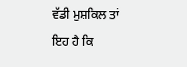ਵੱਡੀ ਮੁਸ਼ਕਿਲ ਤਾਂ ਇਹ ਹੈ ਕਿ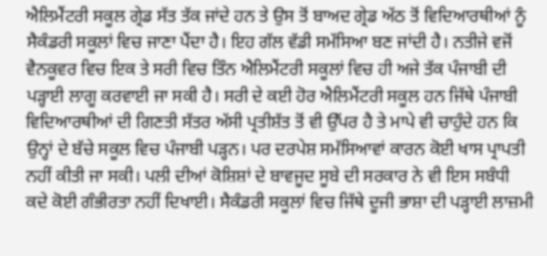ਐਲਿਮੈਂਟਰੀ ਸਕੂਲ ਗ੍ਰੇਡ ਸੱਤ ਤੱਕ ਜਾਂਦੇ ਹਨ ਤੇ ਉਸ ਤੋਂ ਬਾਅਦ ਗ੍ਰੇਡ ਅੱਠ ਤੋਂ ਵਿਦਿਆਰਥੀਆਂ ਨੂੰ ਸੈਕੰਡਰੀ ਸਕੂਲਾਂ ਵਿਚ ਜਾਣਾ ਪੈਂਦਾ ਹੈ। ਇਹ ਗੱਲ ਵੱਡੀ ਸਮੱਸਿਆ ਬਣ ਜਾਂਦੀ ਹੈ। ਨਤੀਜੇ ਵਜੋਂ ਵੈਨਕੂਵਰ ਵਿਚ ਇਕ ਤੇ ਸਰੀ ਵਿਚ ਤਿੰਨ ਐਲਿਮੈਂਟਰੀ ਸਕੂਲਾਂ ਵਿਚ ਹੀ ਅਜੇ ਤੱਕ ਪੰਜਾਬੀ ਦੀ ਪੜ੍ਹਾਈ ਲਾਗੂ ਕਰਵਾਈ ਜਾ ਸਕੀ ਹੈ। ਸਰੀ ਦੇ ਕਈ ਹੋਰ ਐਲਿਮੈਂਟਰੀ ਸਕੂਲ ਹਨ ਜਿੱਥੇ ਪੰਜਾਬੀ ਵਿਦਿਆਰਥੀਆਂ ਦੀ ਗਿਣਤੀ ਸੱਤਰ ਅੱਸੀ ਪ੍ਰਤੀਸ਼ੱਤ ਤੋਂ ਵੀ ਉੱਪਰ ਹੈ ਤੇ ਮਾਪੇ ਵੀ ਚਾਹੁੰਦੇ ਹਨ ਕਿ ਉਨ੍ਹਾਂ ਦੇ ਬੱਚੇ ਸਕੂਲ ਵਿਚ ਪੰਜਾਬੀ ਪੜ੍ਹਨ। ਪਰ ਦਰਪੇਸ਼ ਸਮੱਸਿਆਵਾਂ ਕਾਰਨ ਕੋਈ ਖਾਸ ਪ੍ਰਾਪਤੀ ਨਹੀਂ ਕੀਤੀ ਜਾ ਸਕੀ। ਪਲੀ ਦੀਆਂ ਕੋਸ਼ਿਸ਼ਾਂ ਦੇ ਬਾਵਜੂਦ ਸੂਬੇ ਦੀ ਸਰਕਾਰ ਨੇ ਵੀ ਇਸ ਸਬੰਧੀ ਕਦੇ ਕੋਈ ਗੰਭੀਰਤਾ ਨਹੀਂ ਦਿਖਾਈ। ਸੈਕੰਡਰੀ ਸਕੂਲਾਂ ਵਿਚ ਜਿੱਥੇ ਦੂਜੀ ਭਾਸ਼ਾ ਦੀ ਪੜ੍ਹਾਈ ਲਾਜ਼ਮੀ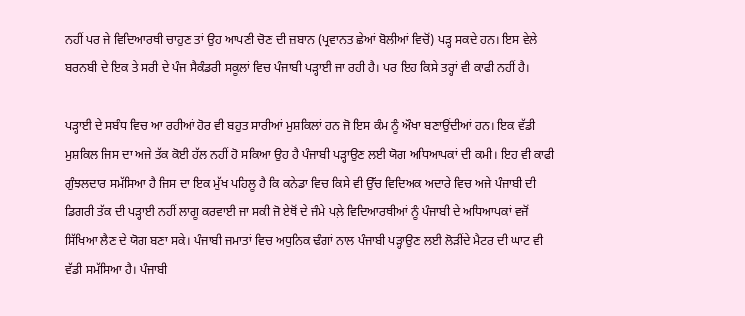ਨਹੀਂ ਪਰ ਜੇ ਵਿਦਿਆਰਥੀ ਚਾਹੁਣ ਤਾਂ ਉਹ ਆਪਣੀ ਚੋਣ ਦੀ ਜ਼ਬਾਨ (ਪ੍ਰਵਾਨਤ ਛੇਆਂ ਬੋਲੀਆਂ ਵਿਚੋਂ) ਪੜ੍ਹ ਸਕਦੇ ਹਨ। ਇਸ ਵੇਲੇ ਬਰਨਬੀ ਦੇ ਇਕ ਤੇ ਸਰੀ ਦੇ ਪੰਜ ਸੈਕੰਡਰੀ ਸਕੂਲਾਂ ਵਿਚ ਪੰਜਾਬੀ ਪੜ੍ਹਾਈ ਜਾ ਰਹੀ ਹੈ। ਪਰ ਇਹ ਕਿਸੇ ਤਰ੍ਹਾਂ ਵੀ ਕਾਫੀ ਨਹੀਂ ਹੈ।

ਪੜ੍ਹਾਈ ਦੇ ਸਬੰਧ ਵਿਚ ਆ ਰਹੀਆਂ ਹੋਰ ਵੀ ਬਹੁਤ ਸਾਰੀਆਂ ਮੁਸ਼ਕਿਲਾਂ ਹਨ ਜੋ ਇਸ ਕੰਮ ਨੂੰ ਔਖਾ ਬਣਾਉਂਦੀਆਂ ਹਨ। ਇਕ ਵੱਡੀ ਮੁਸ਼ਕਿਲ ਜਿਸ ਦਾ ਅਜੇ ਤੱਕ ਕੋਈ ਹੱਲ ਨਹੀਂ ਹੋ ਸਕਿਆ ਉਹ ਹੈ ਪੰਜਾਬੀ ਪੜ੍ਹਾਉਣ ਲਈ ਯੋਗ ਅਧਿਆਪਕਾਂ ਦੀ ਕਮੀ। ਇਹ ਵੀ ਕਾਫੀ ਗੁੰਝਲਦਾਰ ਸਮੱਸਿਆ ਹੈ ਜਿਸ ਦਾ ਇਕ ਮੁੱਖ ਪਹਿਲੂ ਹੈ ਕਿ ਕਨੇਡਾ ਵਿਚ ਕਿਸੇ ਵੀ ਉੱਚ ਵਿਦਿਅਕ ਅਦਾਰੇ ਵਿਚ ਅਜੇ ਪੰਜਾਬੀ ਦੀ ਡਿਗਰੀ ਤੱਕ ਦੀ ਪੜ੍ਹਾਈ ਨਹੀਂ ਲਾਗੂ ਕਰਵਾਈ ਜਾ ਸਕੀ ਜੋ ਏਥੋਂ ਦੇ ਜੰਮੇ ਪਲ਼ੇ ਵਿਦਿਆਰਥੀਆਂ ਨੂੰ ਪੰਜਾਬੀ ਦੇ ਅਧਿਆਪਕਾਂ ਵਜੋਂ ਸਿੱਖਿਆ ਲੈਣ ਦੇ ਯੋਗ ਬਣਾ ਸਕੇ। ਪੰਜਾਬੀ ਜਮਾਤਾਂ ਵਿਚ ਅਧੁਨਿਕ ਢੰਗਾਂ ਨਾਲ ਪੰਜਾਬੀ ਪੜ੍ਹਾਉਣ ਲਈ ਲੋੜੀਂਦੇ ਮੈਟਰ ਦੀ ਘਾਟ ਵੀ ਵੱਡੀ ਸਮੱਸਿਆ ਹੈ। ਪੰਜਾਬੀ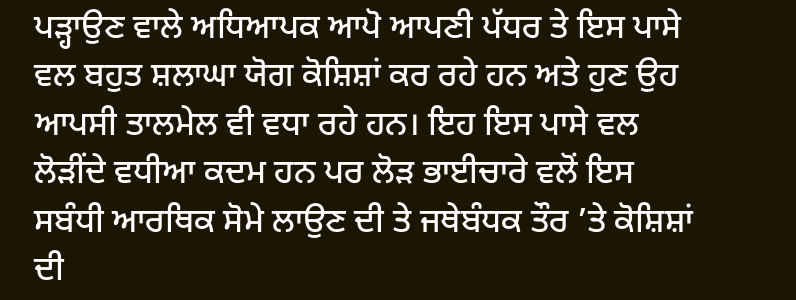ਪੜ੍ਹਾਉਣ ਵਾਲੇ ਅਧਿਆਪਕ ਆਪੋ ਆਪਣੀ ਪੱਧਰ ਤੇ ਇਸ ਪਾਸੇ ਵਲ ਬਹੁਤ ਸ਼ਲਾਘਾ ਯੋਗ ਕੋਸ਼ਿਸ਼ਾਂ ਕਰ ਰਹੇ ਹਨ ਅਤੇ ਹੁਣ ਉਹ ਆਪਸੀ ਤਾਲਮੇਲ ਵੀ ਵਧਾ ਰਹੇ ਹਨ। ਇਹ ਇਸ ਪਾਸੇ ਵਲ ਲੋੜੀਂਦੇ ਵਧੀਆ ਕਦਮ ਹਨ ਪਰ ਲੋੜ ਭਾਈਚਾਰੇ ਵਲੋਂ ਇਸ ਸਬੰਧੀ ਆਰਥਿਕ ਸੋਮੇ ਲਾਉਣ ਦੀ ਤੇ ਜਥੇਬੰਧਕ ਤੌਰ ’ਤੇ ਕੋਸ਼ਿਸ਼ਾਂ ਦੀ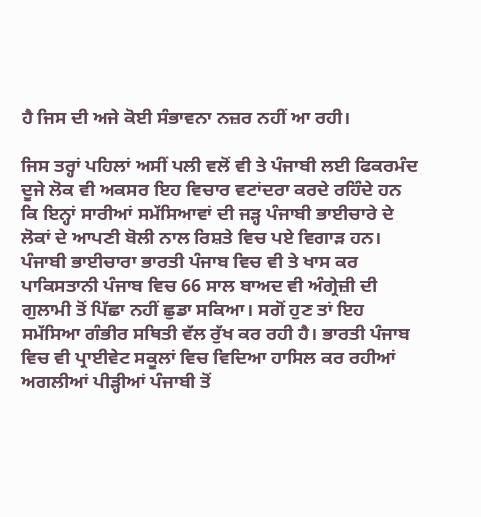ਹੈ ਜਿਸ ਦੀ ਅਜੇ ਕੋਈ ਸੰਭਾਵਨਾ ਨਜ਼ਰ ਨਹੀਂ ਆ ਰਹੀ।

ਜਿਸ ਤਰ੍ਹਾਂ ਪਹਿਲਾਂ ਅਸੀਂ ਪਲੀ ਵਲੋਂ ਵੀ ਤੇ ਪੰਜਾਬੀ ਲਈ ਫਿਕਰਮੰਦ ਦੂਜੇ ਲੋਕ ਵੀ ਅਕਸਰ ਇਹ ਵਿਚਾਰ ਵਟਾਂਦਰਾ ਕਰਦੇ ਰਹਿੰਦੇ ਹਨ ਕਿ ਇਨ੍ਹਾਂ ਸਾਰੀਆਂ ਸਮੱਸਿਆਵਾਂ ਦੀ ਜੜ੍ਹ ਪੰਜਾਬੀ ਭਾਈਚਾਰੇ ਦੇ ਲੋਕਾਂ ਦੇ ਆਪਣੀ ਬੋਲੀ ਨਾਲ ਰਿਸ਼ਤੇ ਵਿਚ ਪਏ ਵਿਗਾੜ ਹਨ। ਪੰਜਾਬੀ ਭਾਈਚਾਰਾ ਭਾਰਤੀ ਪੰਜਾਬ ਵਿਚ ਵੀ ਤੇ ਖਾਸ ਕਰ ਪਾਕਿਸਤਾਨੀ ਪੰਜਾਬ ਵਿਚ 66 ਸਾਲ ਬਾਅਦ ਵੀ ਅੰਗ੍ਰੇਜ਼ੀ ਦੀ ਗੁਲਾਮੀ ਤੋਂ ਪਿੱਛਾ ਨਹੀਂ ਛੁਡਾ ਸਕਿਆ। ਸਗੋਂ ਹੁਣ ਤਾਂ ਇਹ ਸਮੱਸਿਆ ਗੰਭੀਰ ਸਥਿਤੀ ਵੱਲ ਰੁੱਖ ਕਰ ਰਹੀ ਹੈ। ਭਾਰਤੀ ਪੰਜਾਬ ਵਿਚ ਵੀ ਪ੍ਰਾਈਵੇਟ ਸਕੂਲਾਂ ਵਿਚ ਵਿਦਿਆ ਹਾਸਿਲ ਕਰ ਰਹੀਆਂ ਅਗਲੀਆਂ ਪੀੜ੍ਹੀਆਂ ਪੰਜਾਬੀ ਤੋਂ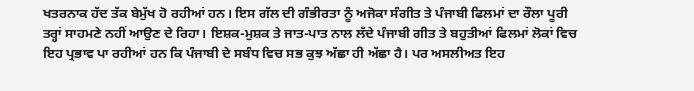ਖਤਰਨਾਕ ਹੱਦ ਤੱਕ ਬੇਮੁੱਖ ਹੋ ਰਹੀਆਂ ਹਨ। ਇਸ ਗੱਲ ਦੀ ਗੰਭੀਰਤਾ ਨੂੰ ਅਜੋਕਾ ਸੰਗੀਤ ਤੇ ਪੰਜਾਬੀ ਫਿਲਮਾਂ ਦਾ ਰੌਲਾ ਪੂਰੀ ਤਰ੍ਹਾਂ ਸਾਹਮਣੇ ਨਹੀਂ ਆਉਣ ਦੇ ਰਿਹਾ। ਇਸ਼ਕ-ਮੁਸ਼ਕ ਤੇ ਜਾਤ-ਪਾਤ ਨਾਲ ਲੱਦੇ ਪੰਜਾਬੀ ਗੀਤ ਤੇ ਬਹੁਤੀਆਂ ਫਿਲਮਾਂ ਲੋਕਾਂ ਵਿਚ ਇਹ ਪ੍ਰਭਾਵ ਪਾ ਰਹੀਆਂ ਹਨ ਕਿ ਪੰਜਾਬੀ ਦੇ ਸਬੰਧ ਵਿਚ ਸਭ ਕੁਝ ਅੱਛਾ ਹੀ ਅੱਛਾ ਹੈ। ਪਰ ਅਸਲੀਅਤ ਇਹ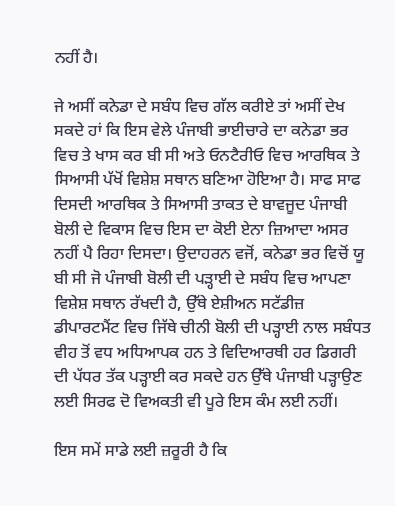ਨਹੀਂ ਹੈ।

ਜੇ ਅਸੀਂ ਕਨੇਡਾ ਦੇ ਸਬੰਧ ਵਿਚ ਗੱਲ ਕਰੀਏ ਤਾਂ ਅਸੀਂ ਦੇਖ ਸਕਦੇ ਹਾਂ ਕਿ ਇਸ ਵੇਲੇ ਪੰਜਾਬੀ ਭਾਈਚਾਰੇ ਦਾ ਕਨੇਡਾ ਭਰ ਵਿਚ ਤੇ ਖਾਸ ਕਰ ਬੀ ਸੀ ਅਤੇ ਓਨਟੈਰੀਓ ਵਿਚ ਆਰਥਿਕ ਤੇ ਸਿਆਸੀ ਪੱਖੋਂ ਵਿਸ਼ੇਸ਼ ਸਥਾਨ ਬਣਿਆ ਹੋਇਆ ਹੈ। ਸਾਫ ਸਾਫ ਦਿਸਦੀ ਆਰਥਿਕ ਤੇ ਸਿਆਸੀ ਤਾਕਤ ਦੇ ਬਾਵਜੂਦ ਪੰਜਾਬੀ ਬੋਲੀ ਦੇ ਵਿਕਾਸ ਵਿਚ ਇਸ ਦਾ ਕੋਈ ਏਨਾ ਜ਼ਿਆਦਾ ਅਸਰ ਨਹੀਂ ਪੈ ਰਿਹਾ ਦਿਸਦਾ। ਉਦਾਹਰਨ ਵਜੋਂ, ਕਨੇਡਾ ਭਰ ਵਿਚੋਂ ਯੂ ਬੀ ਸੀ ਜੋ ਪੰਜਾਬੀ ਬੋਲੀ ਦੀ ਪੜ੍ਹਾਈ ਦੇ ਸਬੰਧ ਵਿਚ ਆਪਣਾ ਵਿਸ਼ੇਸ਼ ਸਥਾਨ ਰੱਖਦੀ ਹੈ, ਉੱਥੇ ਏਸ਼ੀਅਨ ਸਟੱਡੀਜ਼ ਡੀਪਾਰਟਮੈਂਟ ਵਿਚ ਜਿੱਥੇ ਚੀਨੀ ਬੋਲੀ ਦੀ ਪੜ੍ਹਾਈ ਨਾਲ ਸਬੰਧਤ ਵੀਹ ਤੋਂ ਵਧ ਅਧਿਆਪਕ ਹਨ ਤੇ ਵਿਦਿਆਰਥੀ ਹਰ ਡਿਗਰੀ ਦੀ ਪੱਧਰ ਤੱਕ ਪੜ੍ਹਾਈ ਕਰ ਸਕਦੇ ਹਨ ਉੱਥੇ ਪੰਜਾਬੀ ਪੜ੍ਹਾਉਣ ਲਈ ਸਿਰਫ ਦੋ ਵਿਅਕਤੀ ਵੀ ਪੂਰੇ ਇਸ ਕੰਮ ਲਈ ਨਹੀਂ।

ਇਸ ਸਮੇਂ ਸਾਡੇ ਲਈ ਜ਼ਰੂਰੀ ਹੈ ਕਿ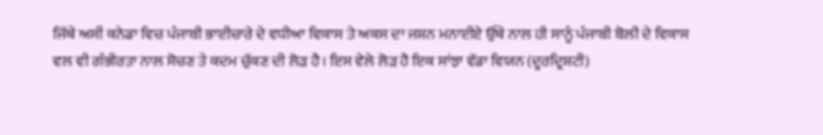ਜਿੱਥੇ ਅਸੀਂ ਕਨੇਡਾ ਵਿਚ ਪੰਜਾਬੀ ਭਾਈਚਾਰੇ ਦੇ ਵਧੀਆ ਵਿਕਾਸ ਤੇ ਅਕਸ ਦਾ ਜਸ਼ਨ ਮਨਾਈਏ ਉੱਥੇ ਨਾਲ ਹੀ ਸਾਨੂੰ ਪੰਜਾਬੀ ਬੋਲੀ ਦੇ ਵਿਕਾਸ ਵਲ ਵੀ ਗੰਭੀਰਤਾ ਨਾਲ ਸੋਚਣ ਤੇ ਕਦਮ ਚੁੱਕਣ ਦੀ ਲੋੜ ਹੈ। ਇਸ ਵੇਲੇ ਲੋੜ ਹੈ ਇਕ ਸਾਂਝਾ ਵੱਡਾ ਵਿਯਨ (ਦੂਰਦ੍ਰਿਸ਼ਟੀ)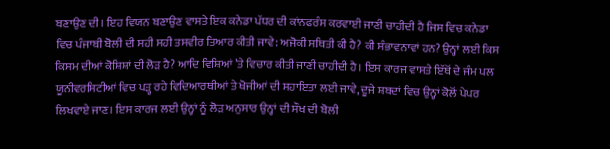ਬਣਾਉਣ ਦੀ। ਇਹ ਵਿਯਨ ਬਣਾਉਣ ਵਾਸਤੇ ਇਕ ਕਨੇਡਾ ਪੱਧਰ ਦੀ ਕਾਂਨਫਰੰਸ ਕਰਵਾਈ ਜਾਣੀ ਚਾਹੀਦੀ ਹੈ ਜਿਸ ਵਿਚ ਕਨੇਡਾ ਵਿਚ ਪੰਜਾਬੀ ਬੋਲੀ ਦੀ ਸਹੀ ਸਹੀ ਤਸਵੀਰ ਤਿਆਰ ਕੀਤੀ ਜਾਵੇ: ਅਜੋਕੀ ਸਥਿਤੀ ਕੀ ਹੈ? ਕੀ ਸੰਭਾਵਨਾਵਾਂ ਹਨ? ਉਨ੍ਹਾਂ ਲਈ ਕਿਸ ਕਿਸਮ ਦੀਆਂ ਕੋਸ਼ਿਸ਼ਾਂ ਦੀ ਲੋੜ ਹੈ? ਆਦਿ ਵਿਸ਼ਿਆਂ ’ਤੇ ਵਿਚਾਰ ਕੀਤੀ ਜਾਣੀ ਚਾਹੀਦੀ ਹੈ। ਇਸ ਕਾਰਜ ਵਾਸਤੇ ਇੱਥੋਂ ਦੇ ਜੰਮ ਪਲ ਯੂਨੀਵਰਸਿਟੀਆਂ ਵਿਚ ਪੜ੍ਹ ਰਹੇ ਵਿਦਿਆਰਥੀਆਂ ਤੇ ਖੋਜੀਆਂ ਦੀ ਸਹਾਇਤਾ ਲਈ ਜਾਵੇ, ਦੂਜੇ ਸ਼ਬਦਾਂ ਵਿਚ ਉਨ੍ਹਾਂ ਕੋਲੋਂ ਪੇਪਰ ਲਿਖਵਾਏ ਜਾਣ। ਇਸ ਕਾਰਜ ਲਈ ਉਨ੍ਹਾਂ ਨੂੰ ਲੋੜ ਅਨੁਸਾਰ ਉਨ੍ਹਾਂ ਦੀ ਸੌਖ ਦੀ ਬੋਲੀ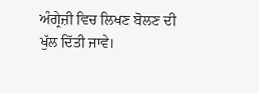ਅੰਗ੍ਰੇਜ਼ੀ ਵਿਚ ਲਿਖਣ ਬੋਲਣ ਦੀ ਖੁੱਲ ਦਿੱਤੀ ਜਾਵੇ।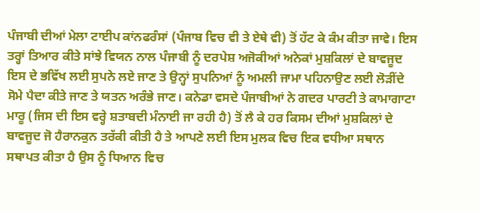ਪੰਜਾਬੀ ਦੀਆਂ ਮੇਲਾ ਟਾਈਪ ਕਾਂਨਫਰੰਸਾਂ (ਪੰਜਾਬ ਵਿਚ ਵੀ ਤੇ ਏਥੇ ਵੀ) ਤੋਂ ਹੱਟ ਕੇ ਕੰਮ ਕੀਤਾ ਜਾਵੇ। ਇਸ ਤਰ੍ਹਾਂ ਤਿਆਰ ਕੀਤੇ ਸਾਂਝੇ ਵਿਯਨ ਨਾਲ ਪੰਜਾਬੀ ਨੂੰ ਦਰਪੇਸ਼ ਅਜੋਕੀਆਂ ਅਨੇਕਾਂ ਮੁਸ਼ਕਿਲਾਂ ਦੇ ਬਾਵਜੂਦ ਇਸ ਦੇ ਭਵਿੱਖ ਲਈ ਸੁਪਨੇ ਲਏ ਜਾਣ ਤੇ ਉਨ੍ਹਾਂ ਸੁਪਨਿਆਂ ਨੂੰ ਅਮਲੀ ਜਾਮਾ ਪਹਿਨਾਉਣ ਲਈ ਲੋੜੀਂਦੇ ਸੋਮੇ ਪੈਦਾ ਕੀਤੇ ਜਾਣ ਤੇ ਯਤਨ ਅਰੰਭੇ ਜਾਣ। ਕਨੇਡਾ ਵਸਦੇ ਪੰਜਾਬੀਆਂ ਨੇ ਗਦਰ ਪਾਰਟੀ ਤੇ ਕਾਮਾਗਾਟਾ ਮਾਰੂ (ਜਿਸ ਦੀ ਇਸ ਵਰ੍ਹੇ ਸ਼ਤਾਬਦੀ ਮੰਨਾਈ ਜਾ ਰਹੀ ਹੈ) ਤੋਂ ਲੈ ਕੇ ਹਰ ਕਿਸਮ ਦੀਆਂ ਮੁਸ਼ਕਿਲਾਂ ਦੇ ਬਾਵਜੂਦ ਜੋ ਹੈਰਾਨਕੁਨ ਤਰੱਕੀ ਕੀਤੀ ਹੈ ਤੇ ਆਪਣੇ ਲਈ ਇਸ ਮੁਲਕ ਵਿਚ ਇਕ ਵਧੀਆ ਸਥਾਨ ਸਥਾਪਤ ਕੀਤਾ ਹੈ ਉਸ ਨੂੰ ਧਿਆਨ ਵਿਚ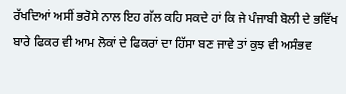ਰੱਖਦਿਆਂ ਅਸੀਂ ਭਰੋਸੇ ਨਾਲ ਇਹ ਗੱਲ ਕਹਿ ਸਕਦੇ ਹਾਂ ਕਿ ਜੇ ਪੰਜਾਬੀ ਬੋਲੀ ਦੇ ਭਵਿੱਖ ਬਾਰੇ ਫਿਕਰ ਵੀ ਆਮ ਲੋਕਾਂ ਦੇ ਫਿਕਰਾਂ ਦਾ ਹਿੱਸਾ ਬਣ ਜਾਵੇ ਤਾਂ ਕੁਝ ਵੀ ਅਸੰਭਵ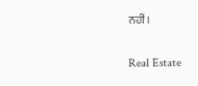ਨਹੀਂ।

Real Estate